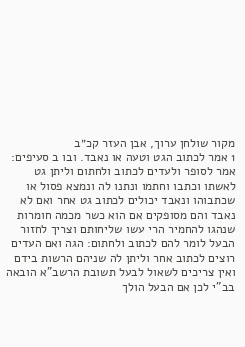מקור שולחן ערוך, אבן העזר קכ״ב
1 אמר לכתוב הגט וטעה או נאבד. ובו ב סעיפים: אמר לסופר ולעדים לכתוב ולחתום וליתן גט לאשתו וכתבו וחתמו ונתנו לה ונמצא פסול או שכתבוהו ונאבד יכולים לכתוב גט אחר ואם לא נאבד והם מסופקים אם הוא כשר מכמה חומרות שנהגו להחמיר הרי עשו שליחותם וצריך לחזור הבעל לומר להם לכתוב ולחתום: הגה ואם העדים רוצים לכתוב אחר וליתן לה שניהם הרשות בידם ואין צריכים לשאול לבעל תשובת הרשב"א הובאה בב"י לכן אם הבעל הולך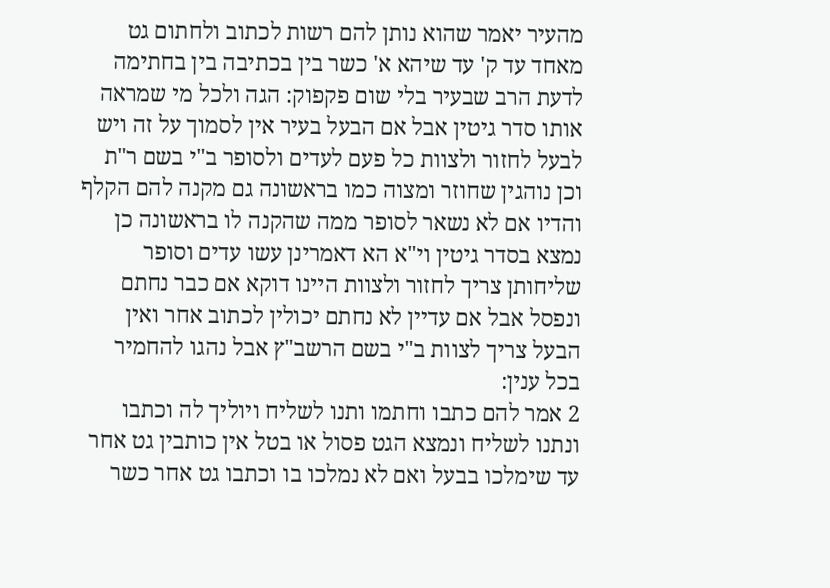מהעיר יאמר שהוא נותן להם רשות לכתוב ולחתום גט מאחד עד ק' עד שיהא א' כשר בין בכתיבה בין בחתימה לדעת הרב שבעיר בלי שום פקפוק: הגה ולכל מי שמראה אותו סדר גיטין אבל אם הבעל בעיר אין לסמוך על זה ויש לבעל לחזור ולצוות כל פעם לעדים ולסופר ב"י בשם ר"ת וכן נוהגין שחוזר ומצוה כמו בראשונה גם מקנה להם הקלף והדיו אם לא נשאר לסופר ממה שהקנה לו בראשונה כן נמצא בסדר גיטין וי"א הא דאמרינן עשו עדים וסופר שליחותן צריך לחזור ולצוות היינו דוקא אם כבר נחתם ונפסל אבל אם עדיין לא נחתם יכולין לכתוב אחר ואין הבעל צריך לצוות ב"י בשם הרשב"ץ אבל נהגו להחמיר בכל ענין:
2 אמר להם כתבו וחתמו ותנו לשליח ויוליך לה וכתבו ונתנו לשליח ונמצא הגט פסול או בטל אין כותבין גט אחר עד שימלכו בבעל ואם לא נמלכו בו וכתבו גט אחר כשר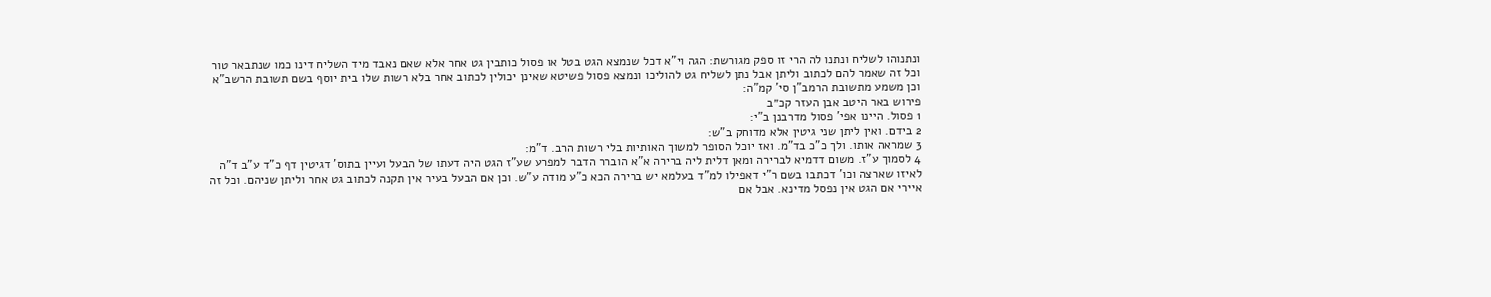ונתנוהו לשליח ונתנו לה הרי זו ספק מגורשת: הגה וי"א דכל שנמצא הגט בטל או פסול כותבין גט אחר אלא שאם נאבד מיד השליח דינו כמו שנתבאר טור וכל זה שאמר להם לכתוב וליתן אבל נתן לשליח גט להוליכו ונמצא פסול פשיטא שאינן יכולין לכתוב אחר בלא רשות שלו בית יוסף בשם תשובת הרשב"א וכן משמע מתשובת הרמב"ן סי' קמ"ה:
פירוש באר היטב אבן העזר קכ״ב
1 פסול. היינו אפי' פסול מדרבנן ב"י:
2 בידם. ואין ליתן שני גיטין אלא מדוחק ב"ש:
3 שמראה אותו. ולך כ"כ בד"מ. ואז יוכל הסופר למשוך האותיות בלי רשות הרב. ד"מ:
4 לסמוך ע"ז. משום דדמיא לברירה ומאן דלית ליה ברירה א"א הוברר הדבר למפרע שע"ז הגט היה דעתו של הבעל ועיין בתוס' דגיטין דף כ"ד ע"ב ד"ה לאיזו שארצה וכו' דכתבו בשם ר"י דאפילו למ"ד בעלמא יש ברירה הכא כ"ע מודה ע"ש. וכן אם הבעל בעיר אין תקנה לכתוב גט אחר וליתן שניהם. וכל זה איירי אם הגט אין נפסל מדינא. אבל אם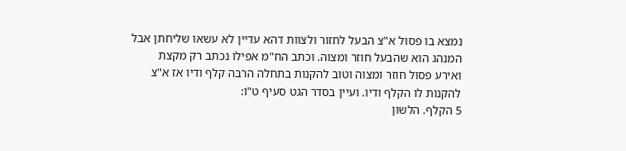נמצא בו פסול א"צ הבעל לחזור ולצוות דהא עדיין לא עשאו שליחתן אבל המנהג הוא שהבעל חוזר ומצוה. וכתב הח"מ אפילו נכתב רק מקצת ואירע פסול חוזר ומצוה וטוב להקנות בתחלה הרבה קלף ודיו אז א"צ להקנות לו הקלף ודיו. ועיין בסדר הגט סעיף ט"ו:
5 הקלף. הלשון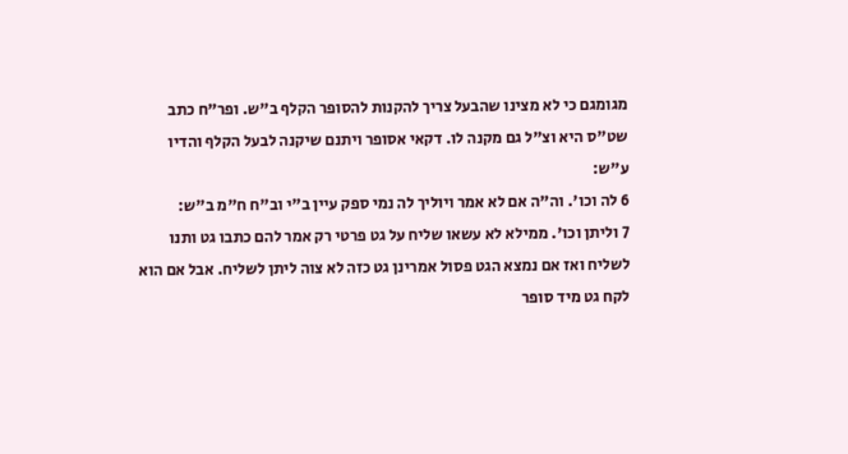מגומגם כי לא מצינו שהבעל צריך להקנות להסופר הקלף ב"ש. ופר"ח כתב שט"ס היא וצ"ל גם מקנה לו. דקאי אסופר ויתנם שיקנה לבעל הקלף והדיו ע"ש:
6 לה וכו'. וה"ה אם לא אמר ויוליך לה נמי ספק עיין ב"י וב"ח ח"מ ב"ש:
7 וליתן וכו'. ממילא לא עשאו שליח על גט פרטי רק אמר להם כתבו גט ותנו לשליח ואז אם נמצא הגט פסול אמרינן גט כזה לא צוה ליתן לשליח. אבל אם הוא לקח גט מיד סופר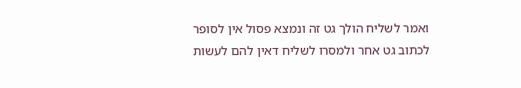ואמר לשליח הולך גט זה ונמצא פסול אין לסופר לכתוב גט אחר ולמסרו לשליח דאין להם לעשות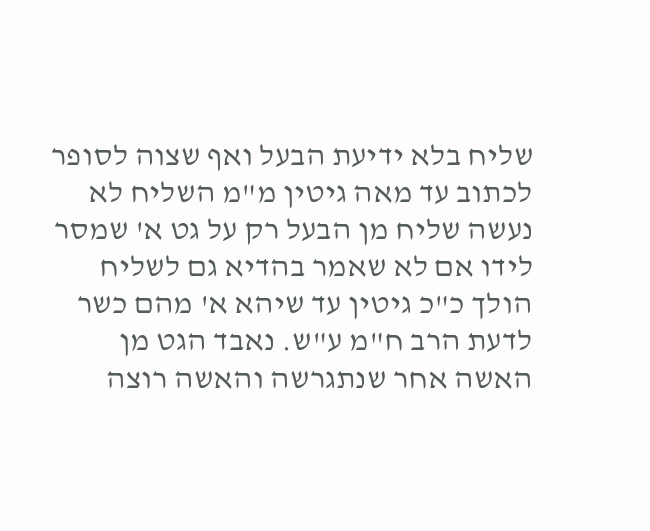שליח בלא ידיעת הבעל ואף שצוה לסופר לכתוב עד מאה גיטין מ"מ השליח לא נעשה שליח מן הבעל רק על גט א' שמסר לידו אם לא שאמר בהדיא גם לשליח הולך כ"כ גיטין עד שיהא א' מהם כשר לדעת הרב ח"מ ע"ש. נאבד הגט מן האשה אחר שנתגרשה והאשה רוצה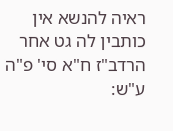ראיה להנשא אין כותבין לה גט אחר הרדב"ז ח"א סי' פ"ה ע"ש: